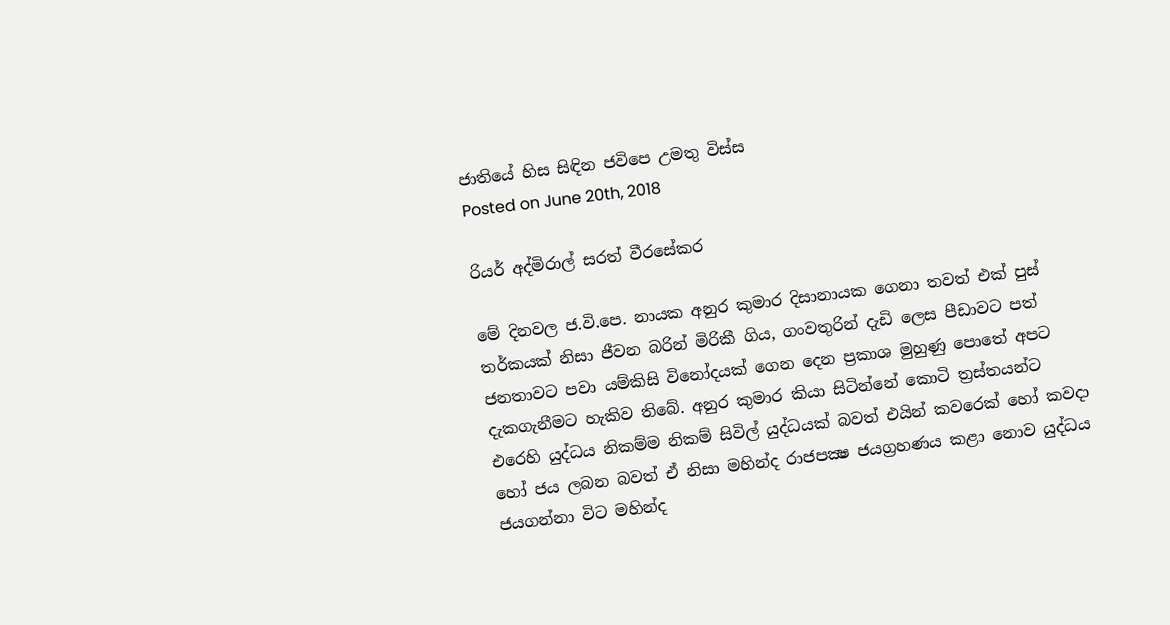ජාතියේ හිස සිඳින ජවිපෙ උමතු විස්‌ස
Posted on June 20th, 2018

රියර් අද්මිරාල් සරත් වීරසේකර

මේ දිනවල ජ.වි.පෙ. නායක අනුර කුමාර දිසානායක ගෙනා තවත් එක්‌ පුස්‌ තර්කයක්‌ නිසා ජීවන බරින් මිරිකී ගිය, ගංවතුරින් දැඩි ලෙස පීඩාවට පත් ජනතාවට පවා යම්කිසි විනෝදයක්‌ ගෙන දෙන ප්‍රකාශ මුහුණු පොතේ අපට දැකගැනීමට හැකිව තිබේ. අනුර කුමාර කියා සිටින්නේ කොටි ත්‍රස්‌තයන්ට එරෙහි යුද්ධය නිකම්ම නිකම් සිවිල් යුද්ධයක්‌ බවත් එයින් කවරෙක්‌ හෝ කවදා හෝ ජය ලබන බවත් ඒ නිසා මහින්ද රාජපක්‍ෂ ජයග්‍රහණය කළා නොව යුද්ධය ජයගන්නා විට මහින්ද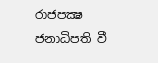රාජපක්‍ෂ ජනාධිපති වී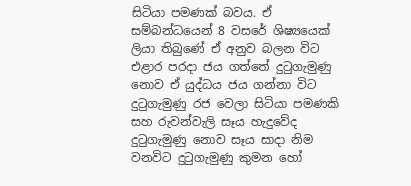සිටියා පමණක්‌ බවය. ඒ සම්බන්ධයෙන් 8 වසරේ ශිෂ්‍යයෙක්‌ ලියා තිබුණේ ඒ අනුව බලන විට එළාර පරදා ජය ගත්තේ දුටුගැමුණු නොව ඒ යුද්ධය ජය ගන්නා විට දුටුගැමුණු රජ වෙලා සිටියා පමණකි සහ රුවන්වැලි සෑය හැදුවේද දුටුගැමුණු නොව සෑය සාදා නිම වනවිට දුටුගැමුණු කුමන හෝ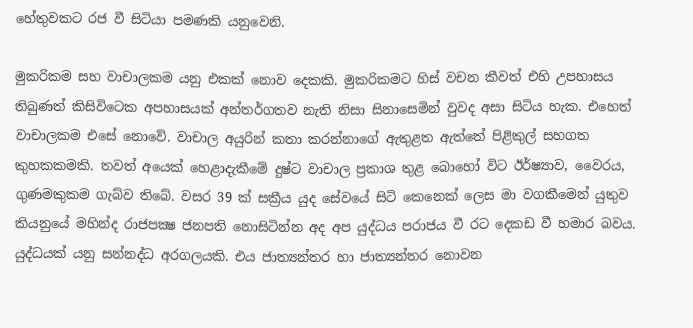හේතුවකට රජ වී සිටියා පමණකි යනුවෙනි.

මුකරිකම සහ වාචාලකම යනු එකක්‌ නොව දෙකකි. මුකරිකමට හිස්‌ වචන කීවත් එහි උපහාසය තිබුණත් කිසිවිටෙක අපහාසයක්‌ අන්තර්ගතව නැති නිසා සිනාසෙමින් වුවද අසා සිටිය හැක. එහෙත් වාචාලකම එසේ නොවේ. වාචාල අයුරින් කතා කරන්නාගේ ඇතුළත ඇත්තේ පිළිකුල් සහගත කුහකකමකි. තවත් අයෙක්‌ හෙළාදැකීමේ දුෂ්ට වාචාල ප්‍රකාශ තුළ බොහෝ විට ඊර්ෂ්‍යාව, වෛරය, ගුණමකුකම ගැබ්ව තිබේ. වසර 39 ක්‌ සක්‍රීය යුද සේවයේ සිටි කෙනෙක්‌ ලෙස මා වගකීමෙන් යුතුව කියනුයේ මහින්ද රාජපක්‍ෂ ජනපති නොසිටින්න අද අප යුද්ධය පරාජය වී රට දෙකඩ වී හමාර බවය. යුද්ධයක්‌ යනු සන්නද්ධ අරගලයකි. එය ජාත්‍යන්තර හා ජාත්‍යන්තර නොවන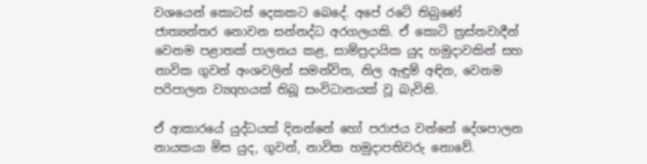වශයෙන් කොටස්‌ දෙකකට බෙදේ. අපේ රටේ තිබුණේ ජාත්‍යන්තර නොවන සන්නද්ධ අරගලයකි. ඒ කොටි ත්‍රස්‌තවාදීන් වෙනම පළාතක්‌ පාලනය කළ, සාම්ප්‍රදායික යුද හමුදාවකින් සහ නාවික ගුවන් අංශවලින් සමන්විත, නිල ඇඳුම් අඳින, වෙනම පරිපාලන ව්‍යqහයක්‌ තිබූ සංවිධානයක්‌ වූ බැවිනි.

ඒ ආකාරයේ යුද්ධයක්‌ දිනන්නේ හෝ පරාජය වන්නේ දේශපාලන නායකයා මිස යුද, ගුවන්, නාවික හමුදාපතිවරු නොවේ.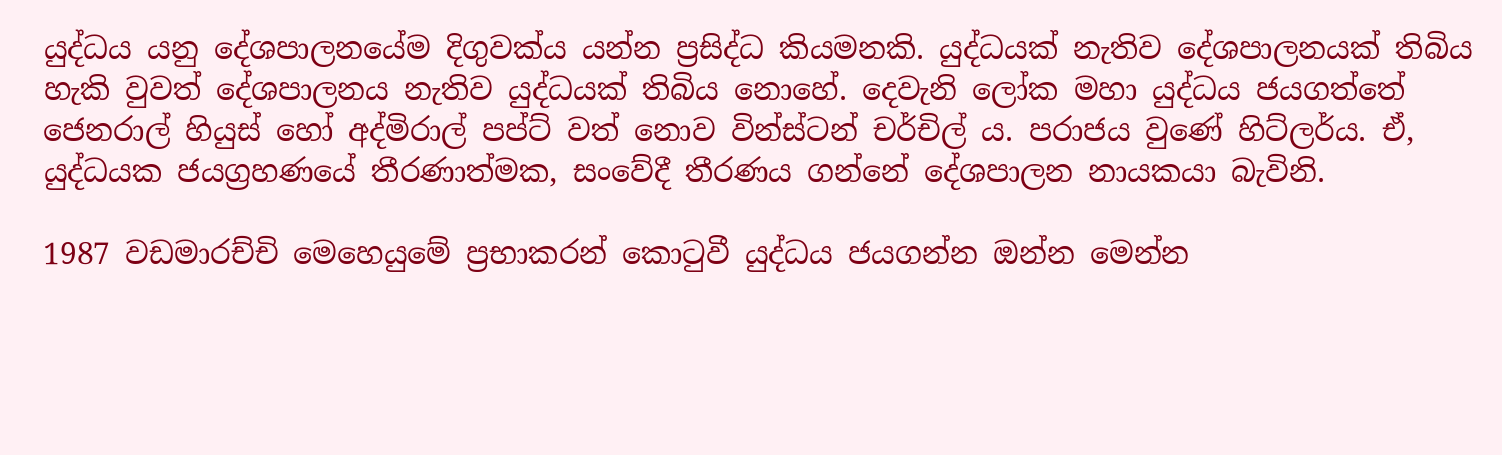යුද්ධය යනු දේශපාලනයේම දිගුවක්‌ය යන්න ප්‍රසිද්ධ කියමනකි. යුද්ධයක්‌ නැතිව දේශපාලනයක්‌ තිබිය හැකි වුවත් දේශපාලනය නැතිව යුද්ධයක්‌ තිබිය නොහේ. දෙවැනි ලෝක මහා යුද්ධය ජයගත්තේ ජෙනරාල් හියුස්‌ හෝ අද්මිරාල් පප්ට්‌ වත් නොව වින්ස්‌ටන් චර්චිල් ය. පරාජය වුණේ හිට්‌ලර්ය. ඒ, යුද්ධයක ජයග්‍රහණයේ තීරණාත්මක, සංවේදී තීරණය ගන්නේ දේශපාලන නායකයා බැවිනි.

1987 වඩමාරච්චි මෙහෙයුමේ ප්‍රභාකරන් කොටුවී යුද්ධය ජයගන්න ඔන්න මෙන්න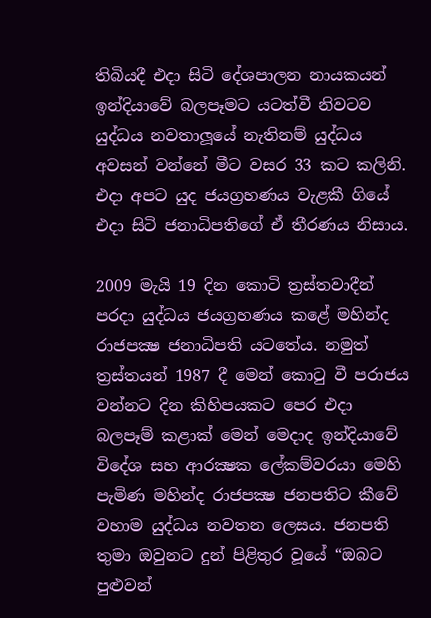තිබියදී එදා සිටි දේශපාලන නායකයන් ඉන්දියාවේ බලපෑමට යටත්වී නිවටව යුද්ධය නවතාලූයේ නැතිනම් යුද්ධය අවසන් වන්නේ මීට වසර 33 කට කලිනි. එදා අපට යුද ජයග්‍රහණය වැළකී ගියේ එදා සිටි ජනාධිපතිගේ ඒ තීරණය නිසාය.

2009 මැයි 19 දින කොටි ත්‍රස්‌තවාදීන් පරදා යුද්ධය ජයග්‍රහණය කළේ මහින්ද රාජපක්‍ෂ ජනාධිපති යටතේය. නමුත් ත්‍රස්‌තයන් 1987 දී මෙන් කොටු වී පරාජය වන්නට දින කිහිපයකට පෙර එදා බලපෑම් කළාක්‌ මෙන් මෙදාද ඉන්දියාවේ විදේශ සහ ආරක්‍ෂක ලේකම්වරයා මෙහි පැමිණ මහින්ද රාජපක්‍ෂ ජනපතිට කීවේ වහාම යුද්ධය නවතන ලෙසය. ජනපති තුමා ඔවුනට දුන් පිළිතුර වූයේ “ඔබට පුළුවන්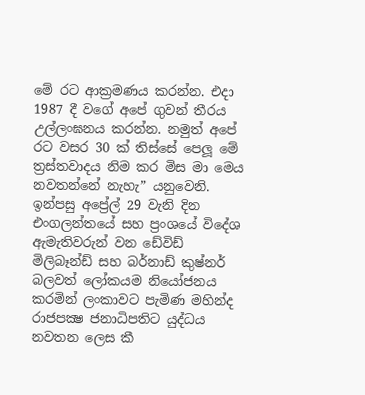මේ රට ආක්‍රමණය කරන්න. එදා 1987 දී වගේ අපේ ගුවන් තීරය උල්ලංඝනය කරන්න. නමුත් අපේ රට වසර 30 ක්‌ තිස්‌සේ පෙලූ මේ ත්‍රස්‌තවාදය නිම කර මිස මා මෙය නවතන්නේ නැහැ” යනුවෙනි. ඉන්පසු අප්‍රේල් 29 වැනි දින එංගලන්තයේ සහ ප්‍රංශයේ විදේශ ඇමැතිවරුන් වන ඩේවිඩ් මිලිබෑන්ඩ් සහ බර්නාඩ් කුෂ්නර් බලවත් ලෝකයම නියෝජනය කරමින් ලංකාවට පැමිණ මහින්ද රාජපක්‍ෂ ජනාධිපතිට යුද්ධය නවතන ලෙස කී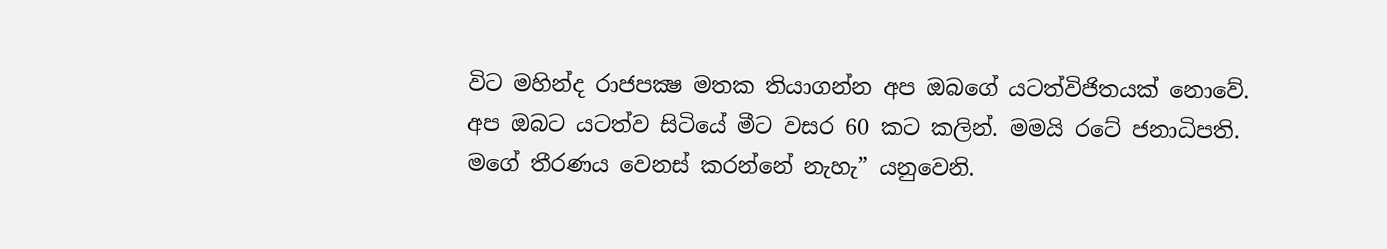විට මහින්ද රාජපක්‍ෂ මතක තියාගන්න අප ඔබගේ යටත්විජිතයක්‌ නොවේ. අප ඔබට යටත්ව සිටියේ මීට වසර 60 කට කලින්. මමයි රටේ ජනාධිපති. මගේ තීරණය වෙනස්‌ කරන්නේ නැහැ” යනුවෙනි.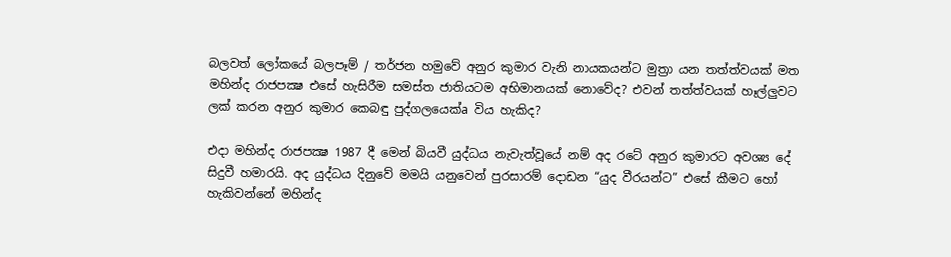බලවත් ලෝකයේ බලපෑම් / තර්ජන හමුවේ අනුර කුමාර වැනි නායකයන්ට මුත්‍රා යන තත්ත්වයක්‌ මත මහින්ද රාජපක්‍ෂ එසේ හැසිරීම සමස්‌ත ජාතියටම අභිමානයක්‌ නොවේද? එවන් තත්ත්වයක්‌ හෑල්ලුවට ලක්‌ කරන අනුර කුමාර කෙබඳු පුද්ගලයෙක්‌a විය හැකිද?

එදා මහින්ද රාජපක්‍ෂ 1987 දී මෙන් බියවී යුද්ධය නැවැත්වූයේ නම් අද රටේ අනුර කුමාරට අවශ්‍ය දේ සිදුවී හමාරයි. අද යුද්ධය දිනුවේ මමයි යනුවෙන් පුරසාරම් දොඩන “යුද වීරයන්ට” එසේ කීමට හෝ හැකිවන්නේ මහින්ද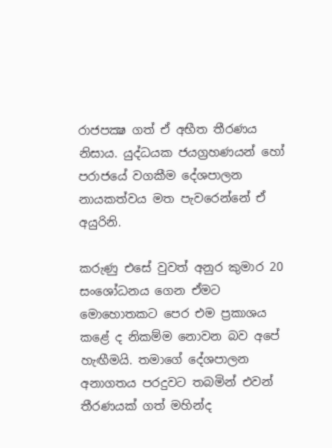රාජපක්‍ෂ ගත් ඒ අභීත තීරණය නිසාය. යුද්ධයක ජයග්‍රහණයන් හෝ පරාජයේ වගකීම දේශපාලන නායකත්වය මත පැවරෙන්නේ ඒ අයුරිනි.

කරුණු එසේ වුවත් අනුර කුමාර 20 සංශෝධනය ගෙන ඒමට මොහොතකට පෙර එම ප්‍රකාශය කළේ ද නිකම්ම නොවන බව අපේ හැඟීමයි. තමාගේ දේශපාලන අනාගතය පරදුවට තබමින් එවන් තීරණයක්‌ ගත් මහින්ද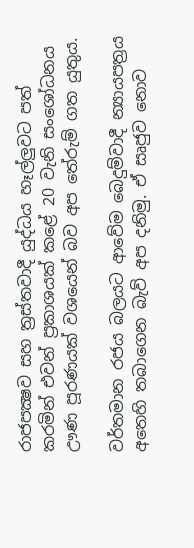රාජපක්‍ෂව සහ ත්‍රස්‌තවාදී යුද්ධය හෑල්ලුවට පත් කරමින් එවන් ප්‍රකාශයක්‌ කළේ 20 වැනි සංශෝධනය ඌණ පූරණයක්‌ වශයෙන් බව අප තේරුම් ගත යුතුය.

වර්තමාන රජය බලයට ආවේම බෙදුම්වාදී න්‍යායපත්‍රය අතෙහි තබාගෙන බැව් අප දනිමු. ඒ සෘජුව නොව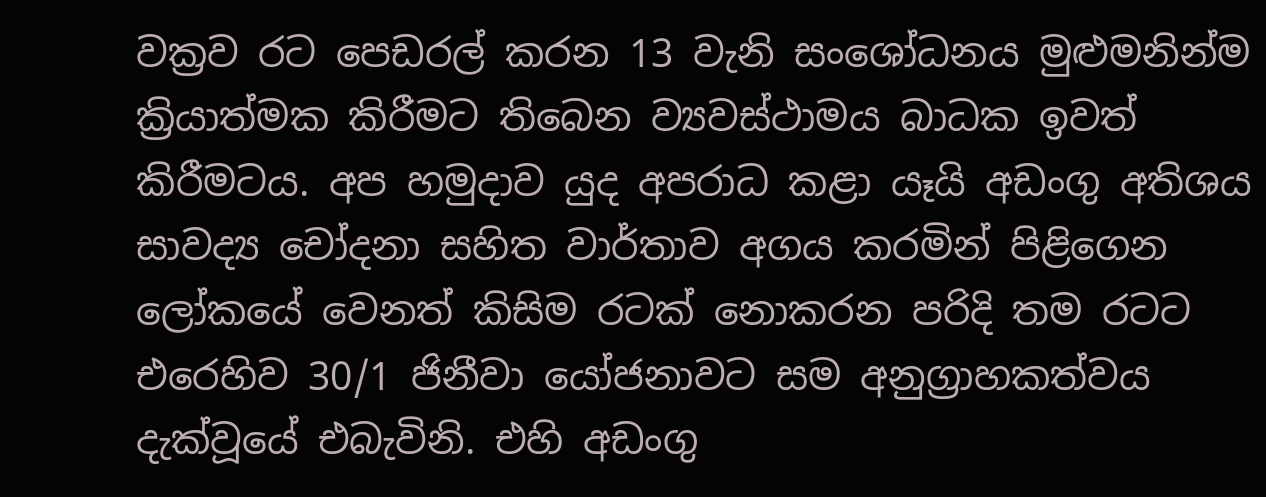වක්‍රව රට පෙඩරල් කරන 13 වැනි සංශෝධනය මුළුමනින්ම ක්‍රියාත්මක කිරීමට තිබෙන ව්‍යවස්‌ථාමය බාධක ඉවත් කිරීමටය. අප හමුදාව යුද අපරාධ කළා යෑයි අඩංගු අතිශය සාවද්‍ය චෝදනා සහිත වාර්තාව අගය කරමින් පිළිගෙන ලෝකයේ වෙනත් කිසිම රටක්‌ නොකරන පරිදි තම රටට එරෙහිව 30/1 ජිනීවා යෝජනාවට සම අනුග්‍රාහකත්වය දැක්‌වූයේ එබැවිනි. එහි අඩංගු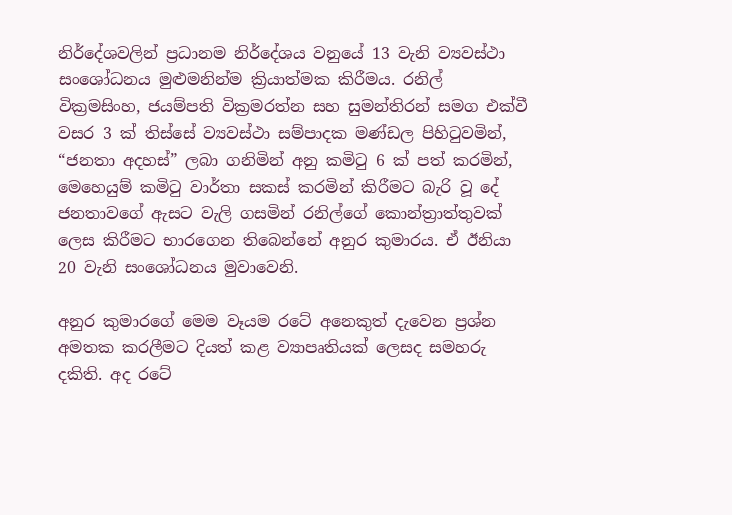නිර්දේශවලින් ප්‍රධානම නිර්දේශය වනුයේ 13 වැනි ව්‍යවස්‌ථා සංශෝධනය මුළුමනින්ම ක්‍රියාත්මක කිරීමය. රනිල් වික්‍රමසිංහ, ජයම්පති වික්‍රමරත්න සහ සුමන්තිරන් සමග එක්‌වී වසර 3 ක්‌ තිස්‌සේ ව්‍යවස්‌ථා සම්පාදක මණ්‌ඩල පිහිටුවමින්, “ජනතා අදහස්‌” ලබා ගනිමින් අනු කමිටු 6 ක්‌ පත් කරමින්, මෙහෙයුම් කමිටු වාර්තා සකස්‌ කරමින් කිරීමට බැරි වූ දේ ජනතාවගේ ඇසට වැලි ගසමින් රනිල්ගේ කොන්ත්‍රාත්තුවක්‌ ලෙස කිරීමට භාරගෙන තිබෙන්නේ අනුර කුමාරය. ඒ ඊනියා 20 වැනි සංශෝධනය මුවාවෙනි.

අනුර කුමාරගේ මෙම වෑයම රටේ අනෙකුත් දැවෙන ප්‍රශ්න අමතක කරලීමට දියත් කළ ව්‍යාපෘතියක්‌ ලෙසද සමහරු දකිති. අද රටේ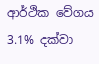ආර්ථික වේගය 3.1% දක්‌වා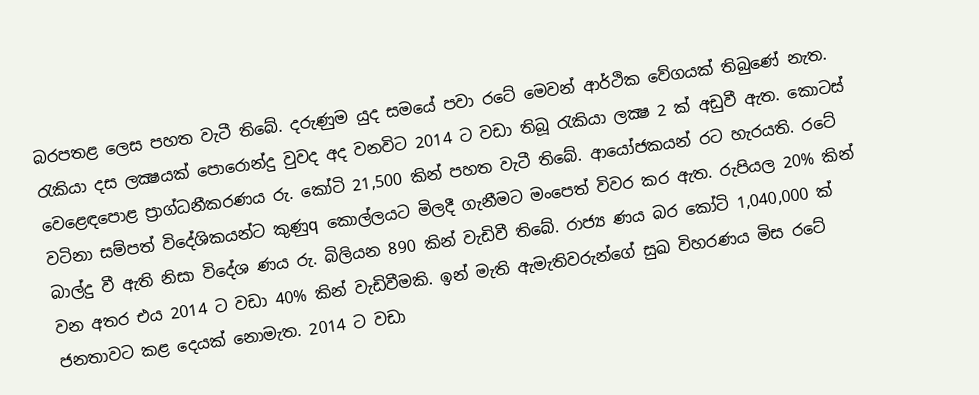බරපතළ ලෙස පහත වැටී තිබේ. දරුණුම යුද සමයේ පවා රටේ මෙවන් ආර්ථික වේගයක්‌ තිබුණේ නැත. රැකියා දස ලක්‍ෂයක්‌ පොරොන්දු වුවද අද වනවිට 2014 ට වඩා තිබූ රැකියා ලක්‍ෂ 2 ක්‌ අඩුවී ඇත. කොටස්‌ වෙළෙඳපොළ ප්‍රාග්ධනීකරණය රු. කෝටි 21,500 කින් පහත වැටී තිබේ. ආයෝජකයන් රට හැරයති. රටේ වටිනා සම්පත් විදේශිකයන්ට කුණුq කොල්ලයට මිලදී ගැනීමට මංපෙත් විවර කර ඇත. රුපියල 20% කින් බාල්දු වී ඇති නිසා විදේශ ණය රු. බිලියන 890 කින් වැඩිවී තිබේ. රාජ්‍ය ණය බර කෝටි 1,040,000 ක්‌ වන අතර එය 2014 ට වඩා 40% කින් වැඩිවීමකි. ඉන් මැති ඇමැතිවරුන්ගේ සුඛ විහරණය මිස රටේ ජනතාවට කළ දෙයක්‌ නොමැත. 2014 ට වඩා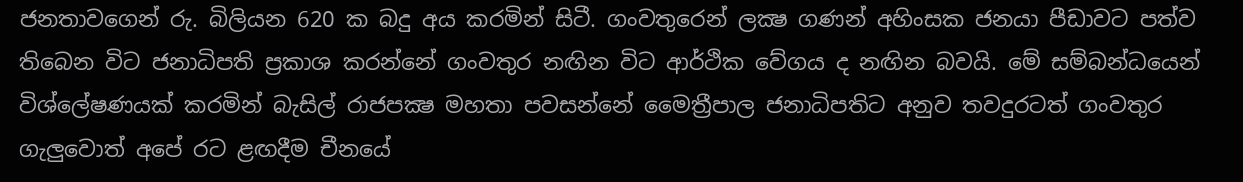ජනතාවගෙන් රු. බිලියන 620 ක බදු අය කරමින් සිටී. ගංවතුරෙන් ලක්‍ෂ ගණන් අහිංසක ජනයා පීඩාවට පත්ව තිබෙන විට ජනාධිපති ප්‍රකාශ කරන්නේ ගංවතුර නඟින විට ආර්ථික වේගය ද නඟින බවයි. මේ සම්බන්ධයෙන් විශ්ලේෂණයක්‌ කරමින් බැසිල් රාජපක්‍ෂ මහතා පවසන්නේ මෛත්‍රීපාල ජනාධිපතිට අනුව තවදුරටත් ගංවතුර ගැලුවොත් අපේ රට ළඟදීම චීනයේ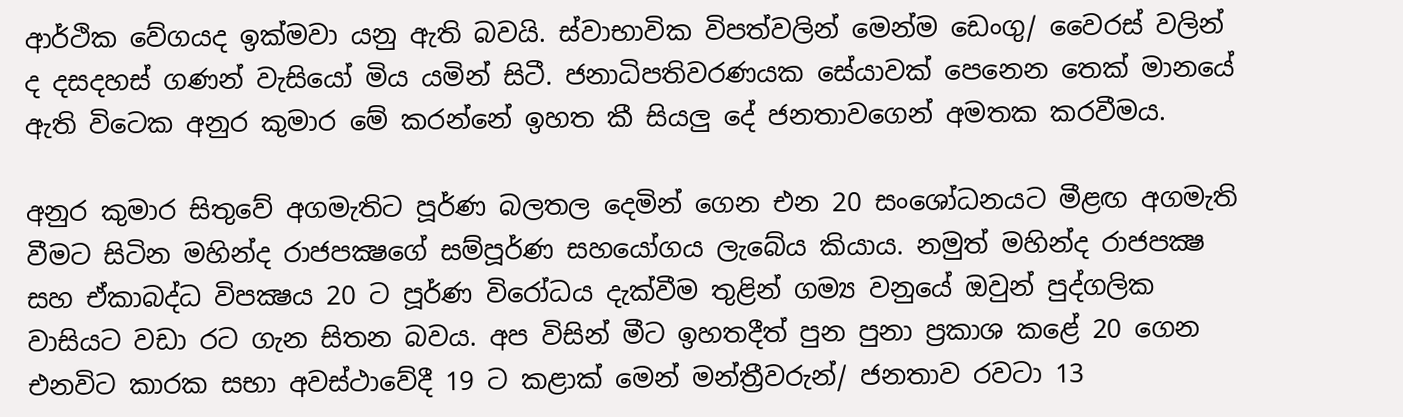ආර්ථික වේගයද ඉක්‌මවා යනු ඇති බවයි. ස්‌වාභාවික විපත්වලින් මෙන්ම ඩෙංගු/ වෛරස්‌ වලින් ද දසදහස්‌ ගණන් වැසියෝ මිය යමින් සිටී. ජනාධිපතිවරණයක සේයාවක්‌ පෙනෙන තෙක්‌ මානයේ ඇති විටෙක අනුර කුමාර මේ කරන්නේ ඉහත කී සියලු දේ ජනතාවගෙන් අමතක කරවීමය.

අනුර කුමාර සිතුවේ අගමැතිට පූර්ණ බලතල දෙමින් ගෙන එන 20 සංශෝධනයට මීළඟ අගමැති වීමට සිටින මහින්ද රාජපක්‍ෂගේ සම්පූර්ණ සහයෝගය ලැබේය කියාය. නමුත් මහින්ද රාජපක්‍ෂ සහ ඒකාබද්ධ විපක්‍ෂය 20 ට පූර්ණ විරෝධය දැක්‌වීම තුළින් ගම්‍ය වනුයේ ඔවුන් පුද්ගලික වාසියට වඩා රට ගැන සිතන බවය. අප විසින් මීට ඉහතදීත් පුන පුනා ප්‍රකාශ කළේ 20 ගෙන එනවිට කාරක සභා අවස්‌ථාවේදී 19 ට කළාක්‌ මෙන් මන්ත්‍රීවරුන්/ ජනතාව රවටා 13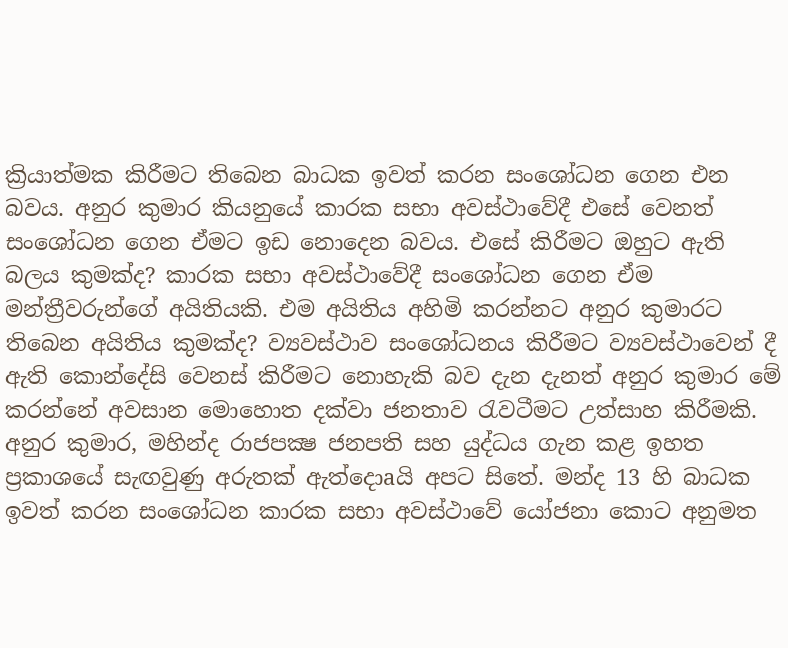ක්‍රියාත්මක කිරීමට තිබෙන බාධක ඉවත් කරන සංශෝධන ගෙන එන බවය. අනුර කුමාර කියනුයේ කාරක සභා අවස්‌ථාවේදී එසේ වෙනත් සංශෝධන ගෙන ඒමට ඉඩ නොදෙන බවය. එසේ කිරීමට ඔහුට ඇති බලය කුමක්‌ද? කාරක සභා අවස්‌ථාවේදී සංශෝධන ගෙන ඒම මන්ත්‍රීවරුන්ගේ අයිතියකි. එම අයිතිය අහිමි කරන්නට අනුර කුමාරට තිබෙන අයිතිය කුමක්‌ද? ව්‍යවස්‌ථාව සංශෝධනය කිරීමට ව්‍යවස්‌ථාවෙන් දී ඇති කොන්දේසි වෙනස්‌ කිරීමට නොහැකි බව දැන දැනත් අනුර කුමාර මේ කරන්නේ අවසාන මොහොත දක්‌වා ජනතාව රැවටීමට උත්සාහ කිරීමකි. අනුර කුමාර, මහින්ද රාජපක්‍ෂ ජනපති සහ යුද්ධය ගැන කළ ඉහත ප්‍රකාශයේ සැඟවුණු අරුතක්‌ ඇත්දොaයි අපට සිතේ. මන්ද 13 හි බාධක ඉවත් කරන සංශෝධන කාරක සභා අවස්‌ථාවේ යෝජනා කොට අනුමත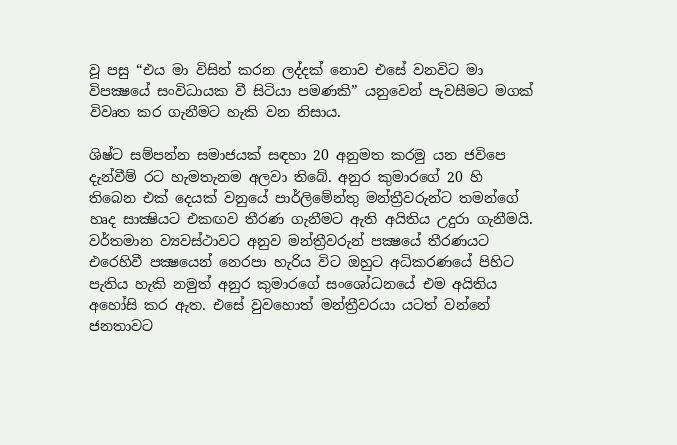වූ පසු “එය මා විසින් කරන ලද්දක්‌ නොව එසේ වනවිට මා විපක්‍ෂයේ සංවිධායක වී සිටියා පමණකි” යනුවෙන් පැවසීමට මගක්‌ විවෘත කර ගැනීමට හැකි වන නිසාය.

ශිෂ්ට සම්පන්න සමාජයක්‌ සඳහා 20 අනුමත කරමු යන ජවිපෙ දැන්වීම් රට හැමතැනම අලවා තිබේ. අනුර කුමාරගේ 20 හි තිබෙන එක්‌ දෙයක්‌ වනුයේ පාර්ලිමේන්තු මන්ත්‍රීවරුන්ට තමන්ගේ හෘද සාක්‍ෂියට එකඟව තීරණ ගැනීමට ඇති අයිතිය උදුරා ගැනීමයි. වර්තමාන ව්‍යවස්‌ථාවට අනුව මන්ත්‍රීවරුන් පක්‍ෂයේ තීරණයට එරෙහිවී පක්‍ෂයෙන් නෙරපා හැරිය විට ඔහුට අධිකරණයේ පිහිට පැතිය හැකි නමුත් අනුර කුමාරගේ සංශෝධනයේ එම අයිතිය අහෝසි කර ඇත. එසේ වුවහොත් මන්ත්‍රීවරයා යටත් වන්නේ ජනතාවට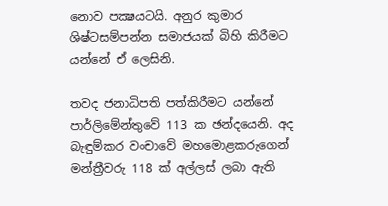නොව පක්‍ෂයටයි. අනුර කුමාර ශිෂ්ටසම්පන්න සමාජයක්‌ බිහි කිරීමට යන්නේ ඒ ලෙසිනි.

තවද ජනාධිපති පත්කිරීමට යන්නේ පාර්ලිමේන්තුවේ 113 ක ඡන්දයෙනි. අද බැඳුම්කර වංචාවේ මහමොළකරුගෙන් මන්ත්‍රීවරු 118 ක්‌ අල්ලස්‌ ලබා ඇති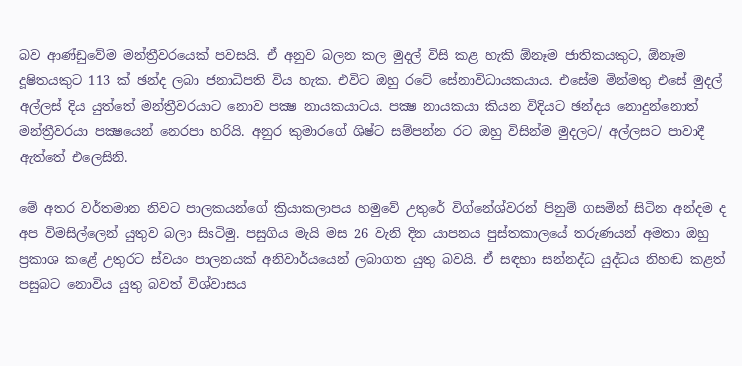බව ආණ්‌ඩුවේම මන්ත්‍රීවරයෙක්‌ පවසයි. ඒ අනුව බලන කල මුදල් විසි කළ හැකි ඕනෑම ජාතිකයකුට, ඕනෑම දූෂිතයකුට 113 ක්‌ ඡන්ද ලබා ජනාධිපති විය හැක. එවිට ඔහු රටේ සේනාවිධායකයාය. එසේම මින්මතු එසේ මුදල් අල්ලස්‌ දිය යුත්තේ මන්ත්‍රීවරයාට නොව පක්‍ෂ නායකයාටය. පක්‍ෂ නායකයා කියන විදියට ඡන්දය නොදුන්නොත් මන්ත්‍රීවරයා පක්‍ෂයෙන් නෙරපා හරියි. අනුර කුමාරගේ ශිෂ්ට සම්පන්න රට ඔහු විසින්ම මුදලට/ අල්ලසට පාවාදී ඇත්තේ එලෙසිනි.

මේ අතර වර්තමාන නිවට පාලකයන්ගේ ක්‍රියාකලාපය හමුවේ උතුරේ විග්නේශ්වරන් පිනුම් ගසමින් සිටින අන්දම ද අප විමසිල්ලෙන් යුතුව බලා සිsටිමු. පසුගිය මැයි මස 26 වැනි දින යාපනය පුස්‌තකාලයේ තරුණයන් අමතා ඔහු ප්‍රකාශ කළේ උතුරට ස්‌වයං පාලනයක්‌ අනිවාර්යයෙන් ලබාගත යුතු බවයි. ඒ සඳහා සන්නද්ධ යුද්ධය නිහඬ කළත් පසුබට නොවිය යුතු බවත් විශ්වාසය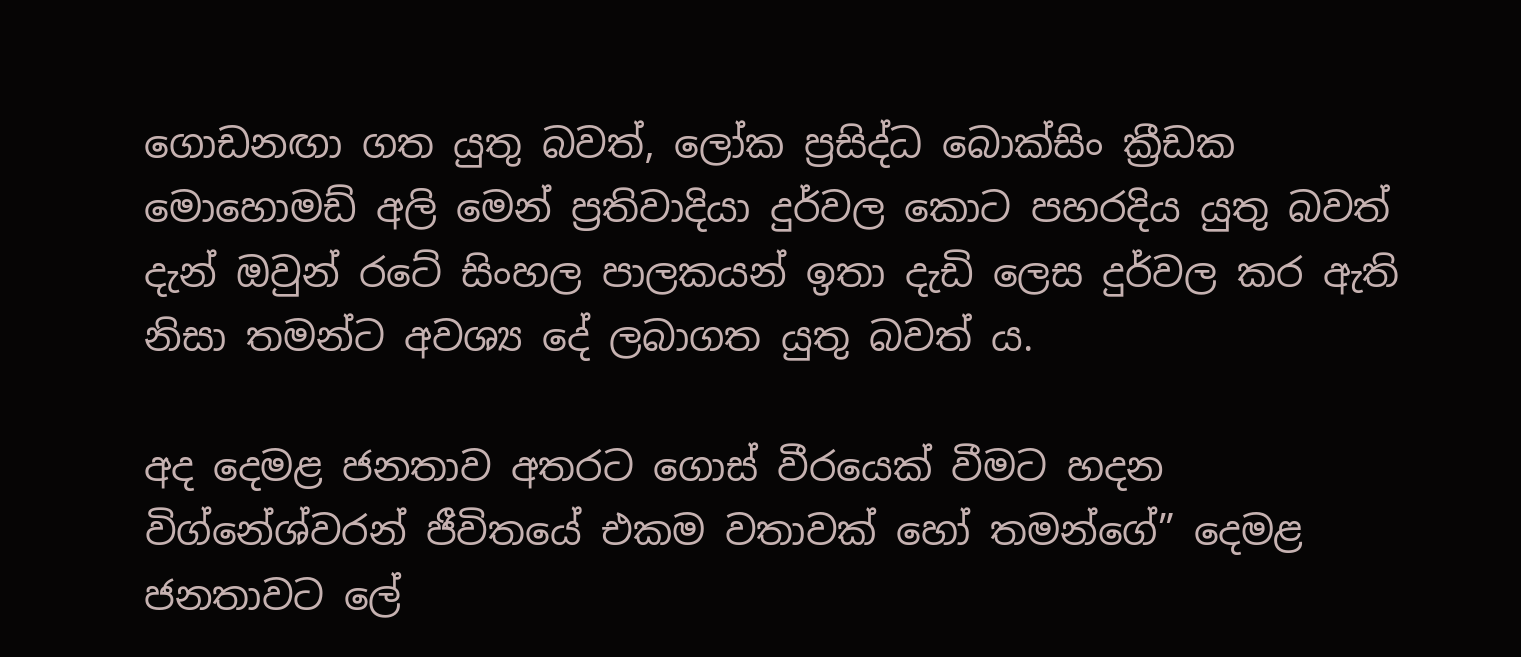ගොඩනඟා ගත යුතු බවත්, ලෝක ප්‍රසිද්ධ බොක්‌සිං ක්‍රීඩක මොහොමඩ් අලි මෙන් ප්‍රතිවාදියා දුර්වල කොට පහරදිය යුතු බවත් දැන් ඔවුන් රටේ සිංහල පාලකයන් ඉතා දැඩි ලෙස දුර්වල කර ඇති නිසා තමන්ට අවශ්‍ය දේ ලබාගත යුතු බවත් ය.

අද දෙමළ ජනතාව අතරට ගොස්‌ වීරයෙක්‌ වීමට හදන විග්නේශ්වරන් ජීවිතයේ එකම වතාවක්‌ හෝ තමන්ගේ” දෙමළ ජනතාවට ලේ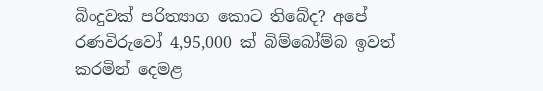බිංදුවක්‌ පරිත්‍යාග කොට තිබේද? අපේ රණවිරුවෝ 4,95,000 ක්‌ බිම්බෝම්බ ඉවත් කරමින් දෙමළ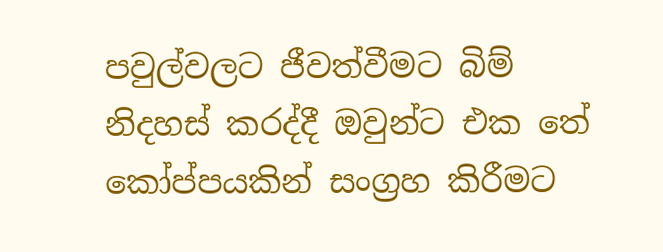පවුල්වලට ජීවත්වීමට බිම් නිදහස්‌ කරද්දී ඔවුන්ට එක තේ කෝප්පයකින් සංග්‍රහ කිරීමට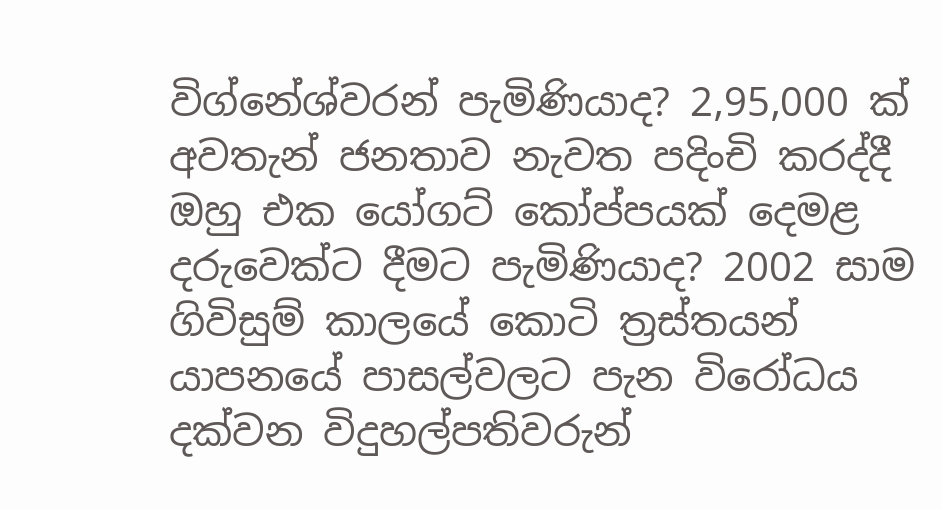විග්නේශ්වරන් පැමිණියාද? 2,95,000 ක්‌ අවතැන් ජනතාව නැවත පදිංචි කරද්දී ඔහු එක යෝගට්‌ කෝප්පයක්‌ දෙමළ දරුවෙක්‌ට දීමට පැමිණියාද? 2002 සාම ගිවිසුම් කාලයේ කොටි ත්‍රස්‌තයන් යාපනයේ පාසල්වලට පැන විරෝධය දක්‌වන විදුහල්පතිවරුන්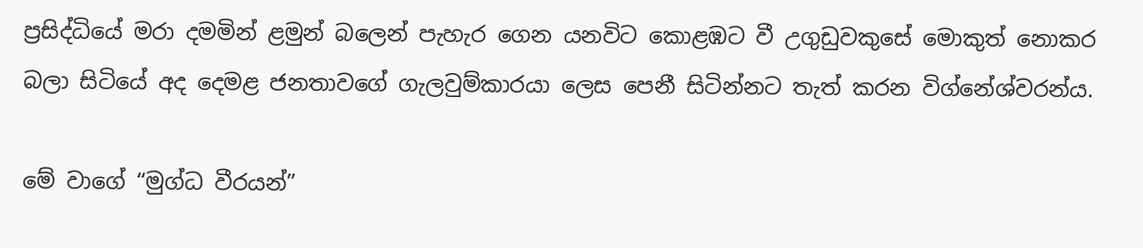ප්‍රසිද්ධියේ මරා දමමින් ළමුන් බලෙන් පැහැර ගෙන යනවිට කොළඹට වී උගුඩුවකුසේ මොකුත් නොකර බලා සිටියේ අද දෙමළ ජනතාවගේ ගැලවුම්කාරයා ලෙස පෙනී සිටින්නට තැත් කරන විග්නේශ්වරන්ය.

මේ වාගේ “මුග්ධ වීරයන්”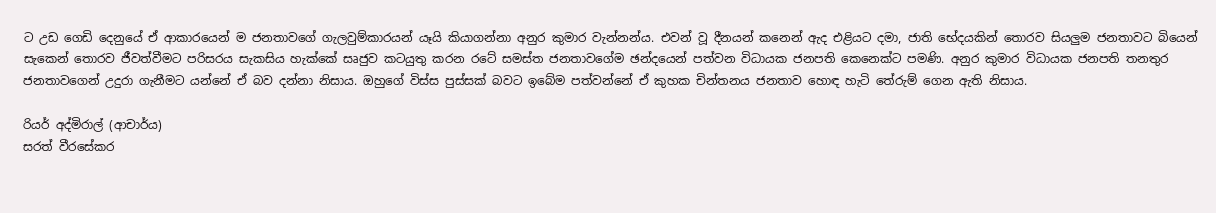ට උඩ ගෙඩි දෙනුයේ ඒ ආකාරයෙන් ම ජනතාවගේ ගැලවුම්කාරයන් යෑයි කියාගන්නා අනුර කුමාර වැන්නන්ය. එවන් වූ දීනයන් කනෙන් ඇද එළියට දමා, ජාති භේදයකින් තොරව සියලුම ජනතාවට බියෙන් සැකෙන් තොරව ජීවත්වීමට පරිසරය සැකසිය හැක්‌කේ සෘජුව කටයුතු කරන රටේ සමස්‌ත ජනතාවගේම ඡන්දයෙන් පත්වන විධායක ජනපති කෙනෙක්‌ට පමණි. අනුර කුමාර විධායක ජනපති තනතුර ජනතාවගෙන් උදුරා ගැනීමට යන්නේ ඒ බව දන්නා නිසාය. ඔහුගේ විස්‌ස පුස්‌සක්‌ බවට ඉබේම පත්වන්නේ ඒ කුහක චින්තනය ජනතාව හොඳ හැටි තේරුම් ගෙන ඇති නිසාය.

රියර් අද්මිරාල් (ආචාර්ය)
සරත් වීරසේකර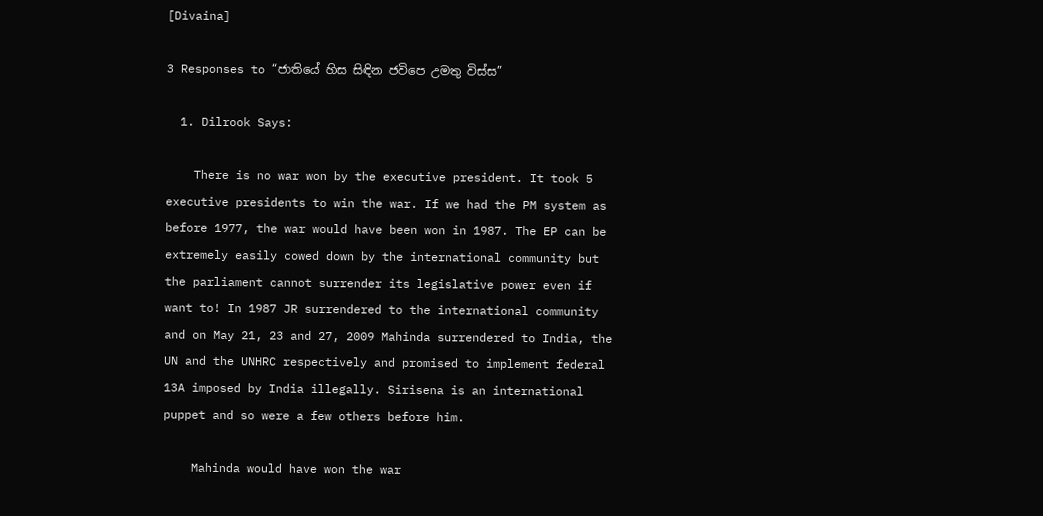[Divaina]

3 Responses to “ජාතියේ හිස සිඳින ජවිපෙ උමතු විස්‌ස”

  1. Dilrook Says:

    There is no war won by the executive president. It took 5 executive presidents to win the war. If we had the PM system as before 1977, the war would have been won in 1987. The EP can be extremely easily cowed down by the international community but the parliament cannot surrender its legislative power even if want to! In 1987 JR surrendered to the international community and on May 21, 23 and 27, 2009 Mahinda surrendered to India, the UN and the UNHRC respectively and promised to implement federal 13A imposed by India illegally. Sirisena is an international puppet and so were a few others before him.

    Mahinda would have won the war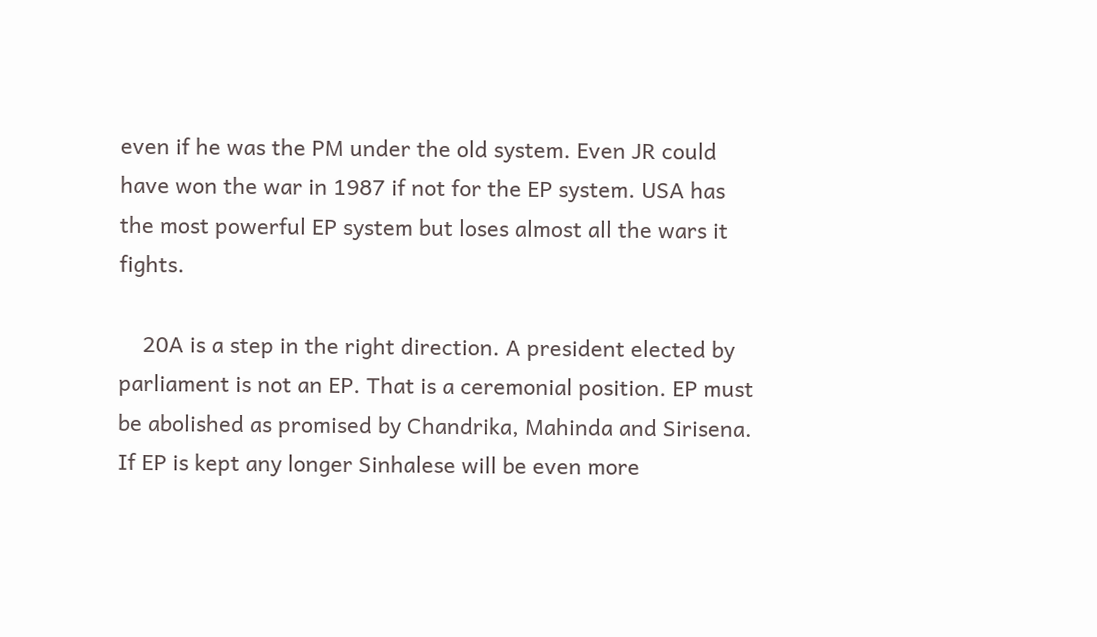even if he was the PM under the old system. Even JR could have won the war in 1987 if not for the EP system. USA has the most powerful EP system but loses almost all the wars it fights.

    20A is a step in the right direction. A president elected by parliament is not an EP. That is a ceremonial position. EP must be abolished as promised by Chandrika, Mahinda and Sirisena. If EP is kept any longer Sinhalese will be even more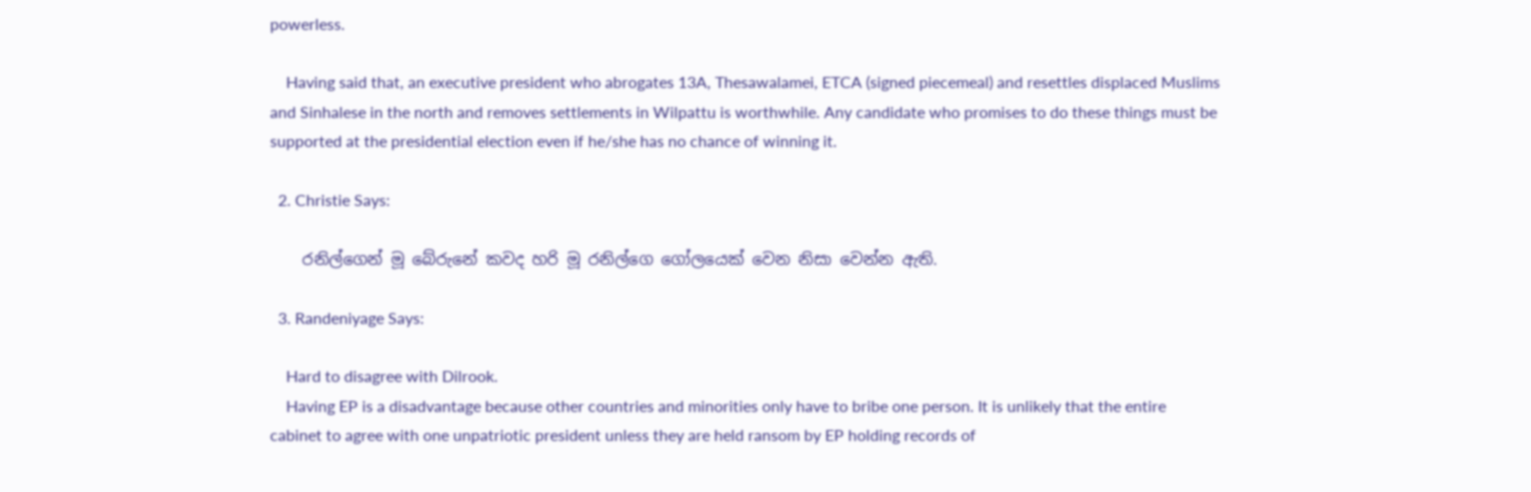powerless.

    Having said that, an executive president who abrogates 13A, Thesawalamei, ETCA (signed piecemeal) and resettles displaced Muslims and Sinhalese in the north and removes settlements in Wilpattu is worthwhile. Any candidate who promises to do these things must be supported at the presidential election even if he/she has no chance of winning it.

  2. Christie Says:

    රනිල්ගෙන් මූ බේරුනේ කවද හරි මූ රනිල්ගෙ ගෝලයෙක් වෙන නිසා වෙන්න ඇති.

  3. Randeniyage Says:

    Hard to disagree with Dilrook.
    Having EP is a disadvantage because other countries and minorities only have to bribe one person. It is unlikely that the entire cabinet to agree with one unpatriotic president unless they are held ransom by EP holding records of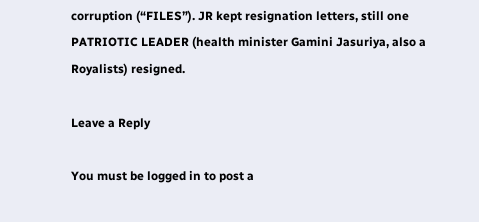corruption (“FILES”). JR kept resignation letters, still one PATRIOTIC LEADER (health minister Gamini Jasuriya, also a Royalists) resigned.

Leave a Reply

You must be logged in to post a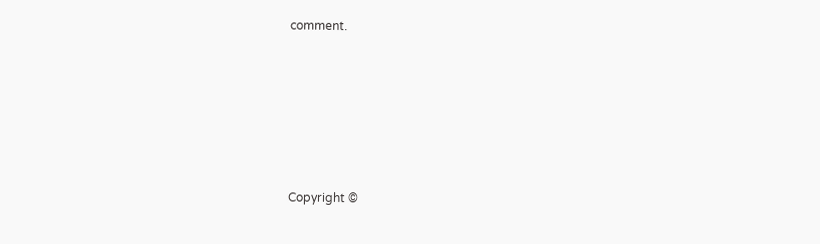comment.






Copyright ©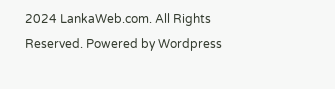2024 LankaWeb.com. All Rights Reserved. Powered by Wordpress